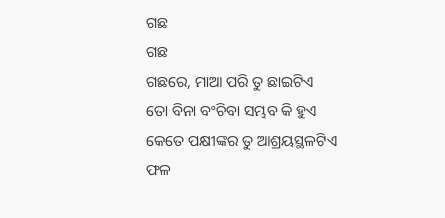ଗଛ
ଗଛ
ଗଛରେ, ମାଆ ପରି ତୁ ଛାଇଟିଏ
ତୋ ବିନା ବଂଚିବା ସମ୍ଭବ କି ହୁଏ
କେତେ ପକ୍ଷୀଙ୍କର ତୁ ଆଶ୍ରୟସ୍ଥଳଟିଏ
ଫଳ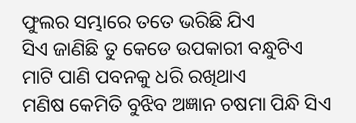ଫୁଲର ସମ୍ଭାରେ ତତେ ଭରିଛି ଯିଏ
ସିଏ ଜାଣିଛି ତୁ କେଡେ ଉପକାରୀ ବନ୍ଧୁଟିଏ
ମାଟି ପାଣି ପବନକୁ ଧରି ରଖିଥାଏ
ମଣିଷ କେମିତି ବୁଝିବ ଅଜ୍ଞାନ ଚଷମା ପିନ୍ଧି ସିଏ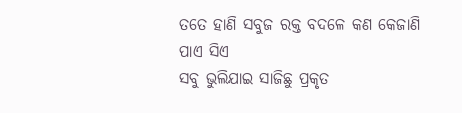ତତେ ହାଣି ସବୁଜ ରକ୍ତ ବଦଳେ କଣ କେଜାଣି ପାଏ ସିଏ
ସବୁ ଭୁଲିଯାଇ ସାଜିଛୁ ପ୍ରକୃତ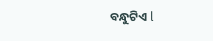ବନ୍ଧୁଟିଏ l